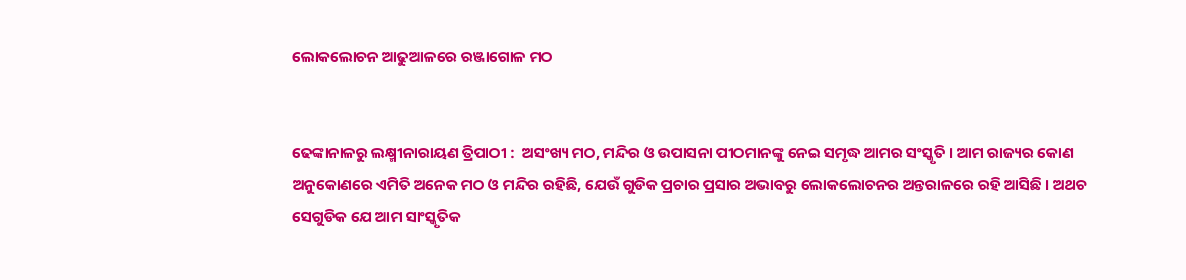ଲୋକଲୋଚନ ଆଢୁଆଳରେ ରଞ୍ଜାଗୋଳ ମଠ


ଢେଙ୍କାନାଳରୁ ଲକ୍ଷ୍ମୀନାରାୟଣ ତ୍ରିପାଠୀ :  ଅସଂଖ୍ୟ ମଠ, ମନ୍ଦିର ଓ ଉପାସନା ପୀଠମାନଙ୍କୁ ନେଇ ସମୃଦ୍ଧ ଆମର ସଂସ୍କୃତି । ଆମ ରାଜ୍ୟର କୋଣ ଅନୁକୋଣରେ ଏମିତି ଅନେକ ମଠ ଓ ମନ୍ଦିର ରହିଛି, ଯେଉଁ ଗୁଡିକ ପ୍ରଚାର ପ୍ରସାର ଅଭାବରୁ ଲୋକଲୋଚନର ଅନ୍ତରାଳରେ ରହି ଆସିଛି । ଅଥଚ ସେଗୁଡିକ ଯେ ଆମ ସାଂସ୍କୃତିକ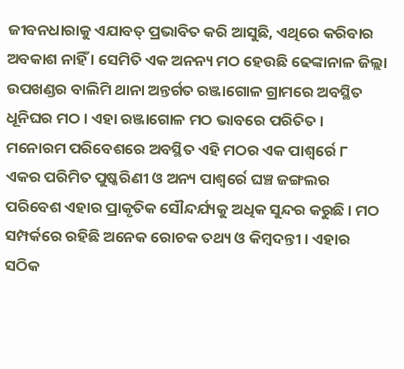ଜୀବନଧାରାକୁ ଏଯାବତ୍ ପ୍ରଭାବିତ କରି ଆସୁଛି, ଏଥିରେ କରିବାର ଅବକାଶ ନାହିଁ । ସେମିତି ଏକ ଅନନ୍ୟ ମଠ ହେଉଛି ଢେଙ୍କାନାଳ ଜିଲ୍ଲା ଉପଖଣ୍ଡର ବାଲିମି ଥାନା ଅନ୍ତର୍ଗତ ରଞ୍ଜାଗୋଳ ଗ୍ରାମରେ ଅବସ୍ଥିତ ଧୂନିଘର ମଠ । ଏହା ରଞ୍ଜାଗୋଳ ମଠ ଭାବରେ ପରିତିତ । ମନୋରମ ପରିବେଶରେ ଅବସ୍ଥିତ ଏହି ମଠର ଏକ ପାଶ୍ୱର୍ରେ ୮ ଏକର ପରିମିତ ପୁଷ୍କରିଣୀ ଓ ଅନ୍ୟ ପାଶ୍ୱର୍ରେ ଘଞ୍ଚ ଜଙ୍ଗଲର ପରିବେଶ ଏହାର ପ୍ରାକୃତିକ ସୌନ୍ଦର୍ଯ୍ୟକୁ ଅଧିକ ସୁନ୍ଦର କରୁଛି । ମଠ ସମ୍ପର୍କରେ ରହିଛି ଅନେକ ରୋଚକ ତଥ୍ୟ ଓ କିମ୍ବଦନ୍ତୀ । ଏହାର ସଠିକ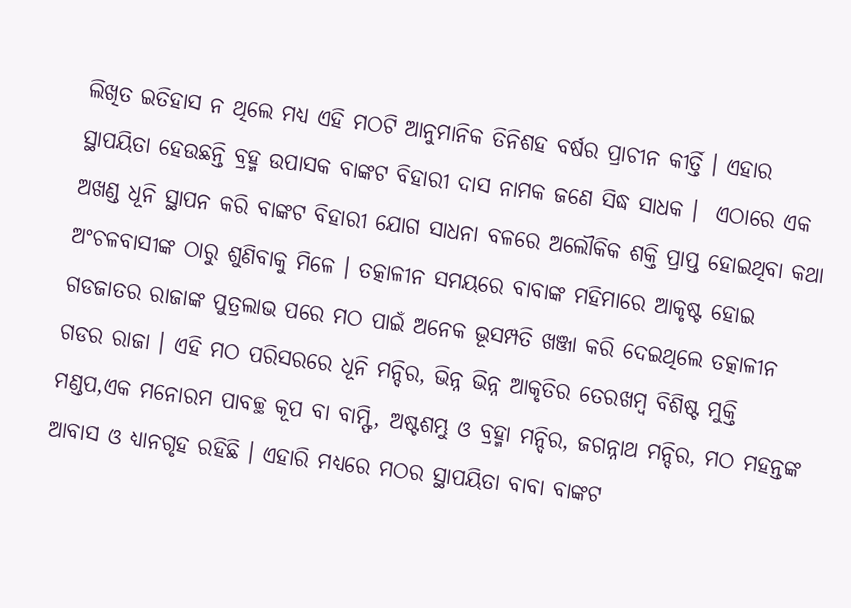ଲିଖିତ ଇତିହାସ ନ ଥିଲେ ମଧ୍ୟ ଏହି ମଠଟି ଆନୁମାନିକ ତିନିଶହ ବର୍ଷର ପ୍ରାଚୀନ କୀର୍ତ୍ତି । ଏହାର ସ୍ଥାପୟିତା ହେଉଛନ୍ତି ବ୍ରହ୍ମ ଉପାସକ ବାଙ୍କଟ ବିହାରୀ ଦାସ ନାମକ ଜଣେ ସିଦ୍ଧ ସାଧକ ।  ଏଠାରେ ଏକ ଅଖଣ୍ଡ ଧୂନି ସ୍ଥାପନ କରି ବାଙ୍କଟ ବିହାରୀ ଯୋଗ ସାଧନା ବଳରେ ଅଲୌକିକ ଶକ୍ତି ପ୍ରାପ୍ତ ହୋଇଥିବା କଥା ଅଂଚଳବାସୀଙ୍କ ଠାରୁ ଶୁଣିବାକୁ ମିଳେ । ତତ୍କାଳୀନ ସମୟରେ ବାବାଙ୍କ ମହିମାରେ ଆକୃଷ୍ଟ ହୋଇ ଗଡଜାତର ରାଜାଙ୍କ ପୁତ୍ରଲାଭ ପରେ ମଠ ପାଇଁ ଅନେକ ଭୂସମ୍ପତି ଖଞ୍ଜା କରି ଦେଇଥିଲେ ତତ୍କାଳୀନ ଗଡର ରାଜା । ଏହି ମଠ ପରିସରରେ ଧୂନି ମନ୍ଦିର, ଭିନ୍ନ ଭିନ୍ନ ଆକୃତିର ତେରଖମ୍ବ ବିଶିଷ୍ଟ ମୁକ୍ତି ମଣ୍ଡପ,ଏକ ମନୋରମ ପାବଚ୍ଛ କୂପ ବା ବାମ୍ଫି, ଅଷ୍ଟଶମ୍ଭୁ ଓ ବ୍ରହ୍ମା ମନ୍ଦିର, ଜଗନ୍ନାଥ ମନ୍ଦିର, ମଠ ମହନ୍ତଙ୍କ ଆବାସ ଓ ଧ୍ୟାନଗୃହ ରହିଛି । ଏହାରି ମଧ୍ୟରେ ମଠର ସ୍ଥାପୟିତା ବାବା ବାଙ୍କଟ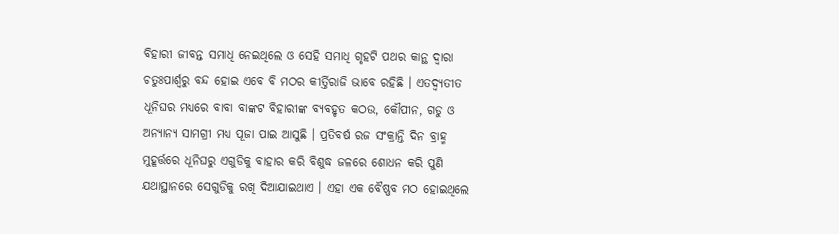ବିହାରୀ ଜୀବନ୍ତ ସମାଧି ନେଇଥିଲେ ଓ ସେହି ସମାଧି ଗୃହଟି ପଥର କାନ୍ଥ ଦ୍ୱାରା ଚତୁଃପାର୍ଶ୍ୱରୁ ବନ୍ଦ ହୋଇ ଏବେ ବି ମଠର କୀର୍ତ୍ତିରାଜି ଭାବେ ରହିଛି । ଏତଦ୍ବ୍ୟତୀତ ଧୂନିଘର ମଧ୍ୟରେ ବାବା ବାଙ୍କଟ ବିହାରୀଙ୍କ ବ୍ୟବହୃତ କଠଉ, କୌପୀନ, ଗଡୁ ଓ ଅନ୍ୟାନ୍ୟ ସାମଗ୍ରୀ ମଧ୍ୟ ପୂଜା ପାଇ ଆସୁଛି । ପ୍ରତିବର୍ଷ ରଜ ସଂକ୍ରାନ୍ତି ଦିନ ବ୍ରାହ୍ମ ମୁହୂର୍ତ୍ତରେ ଧୂନିଘରୁ ଏଗୁଡିକୁ ବାହାର କରି ବିଶୁଦ୍ଧ ଜଳରେ ଶୋଧନ କରି ପୁଣି ଯଥାସ୍ଥାନରେ ସେଗୁଡିକୁ ରଖି ଦିଆଯାଇଥାଏ । ଏହା ଏକ ବୈଷ୍ଣବ ମଠ ହୋଇଥିଲେ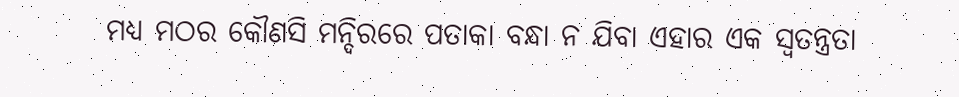ମଧ୍ୟ ମଠର କୌଣସି ମନ୍ଦିରରେ ପତାକା ବନ୍ଧା ନ ଯିବା ଏହାର ଏକ ସ୍ୱତନ୍ତ୍ରତା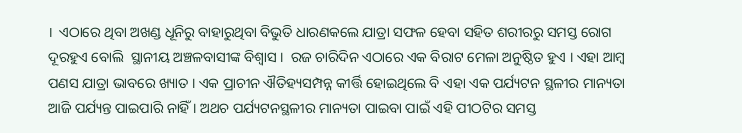।  ଏଠାରେ ଥିବା ଅଖଣ୍ଡ ଧୂନିରୁ ବାହାରୁଥିବା ବିଭୁତି ଧାରଣକଲେ ଯାତ୍ରା ସଫଳ ହେବା ସହିତ ଶରୀରରୁ ସମସ୍ତ ରୋଗ ଦୂରହୁଏ ବୋଲି  ସ୍ଥାନୀୟ ଅଞ୍ଚଳବାସୀଙ୍କ ବିଶ୍ୱାସ ।  ରଜ ଚାରିଦିନ ଏଠାରେ ଏକ ବିରାଟ ମେଳା ଅନୁଷ୍ଠିତ ହୁଏ । ଏହା ଆମ୍ବ ପଣସ ଯାତ୍ରା ଭାବରେ ଖ୍ୟାତ । ଏକ ପ୍ରାଚୀନ ଐତିହ୍ୟସମ୍ପନ୍ନ କୀର୍ତ୍ତି ହୋଇଥିଲେ ବି ଏହା ଏକ ପର୍ଯ୍ୟଟନ ସ୍ଥଳୀର ମାନ୍ୟତା ଆଜି ପର୍ଯ୍ୟନ୍ତ ପାଇପାରି ନାହିଁ । ଅଥଚ ପର୍ଯ୍ୟଟନସ୍ଥଳୀର ମାନ୍ୟତା ପାଇବା ପାଇଁ ଏହି ପୀଠଟିର ସମସ୍ତ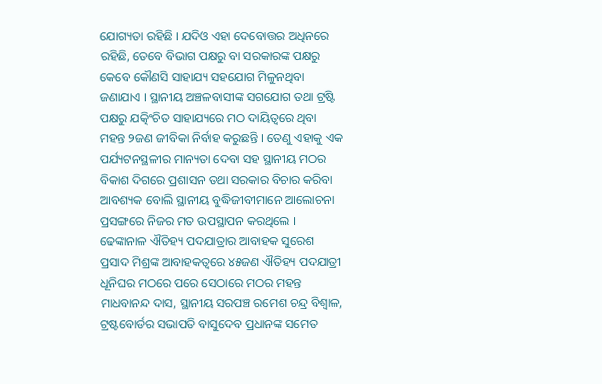ଯୋଗ୍ୟତା ରହିଛି । ଯଦିଓ ଏହା ଦେବୋତ୍ତର ଅଧିନରେ ରହିଛି, ତେବେ ବିଭାଗ ପକ୍ଷରୁ ବା ସରକାରଙ୍କ ପକ୍ଷରୁ କେବେ କୌଣସି ସାହାଯ୍ୟ ସହଯୋଗ ମିଳୁନଥିବା ଜଣାଯାଏ । ସ୍ଥାନୀୟ ଅଞ୍ଚଳବାସୀଙ୍କ ସଗଯୋଗ ତଥା ଟ୍ରଷ୍ଟି ପକ୍ଷରୁ ଯତ୍କିଂଚିତ ସାହାଯ୍ୟରେ ମଠ ଦାୟିତ୍ୱରେ ଥିବା ମହନ୍ତ ୨ଜଣ ଜୀବିକା ନିର୍ବାହ କରୁଛନ୍ତି । ତେଣୁ ଏହାକୁ ଏକ ପର୍ଯ୍ୟଟନସ୍ଥଳୀର ମାନ୍ୟତା ଦେବା ସହ ସ୍ଥାନୀୟ ମଠର ବିକାଶ ଦିଗରେ ପ୍ରଶାସନ ତଥା ସରକାର ବିଚାର କରିବା ଆବଶ୍ୟକ ବୋଲି ସ୍ଥାନୀୟ ବୁଦ୍ଧିଜୀବୀମାନେ ଆଲୋଚନା ପ୍ରସଙ୍ଗରେ ନିଜର ମତ ଉପସ୍ଥାପନ କରଥିଲେ । ଢେଙ୍କାନାଳ ଐତିହ୍ୟ ପଦଯାତ୍ରାର ଆବାହକ ସୁରେଶ ପ୍ରସାଦ ମିଶ୍ରଙ୍କ ଆବାହକତ୍ୱରେ ୪୫ଜଣ ଐତିହ୍ୟ ପଦଯାତ୍ରୀ ଧୂନିଘର ମଠରେ ପରେ ସେଠାରେ ମଠର ମହନ୍ତ ମାଧବାନନ୍ଦ ଦାସ, ସ୍ଥାନୀୟ ସରପଞ୍ଚ ରମେଶ ଚନ୍ଦ୍ର ବିଶ୍ୱାଳ, ଟ୍ରଷ୍ଟବୋର୍ଡର ସଭାପତି ବାସୁଦେବ ପ୍ରଧାନଙ୍କ ସମେତ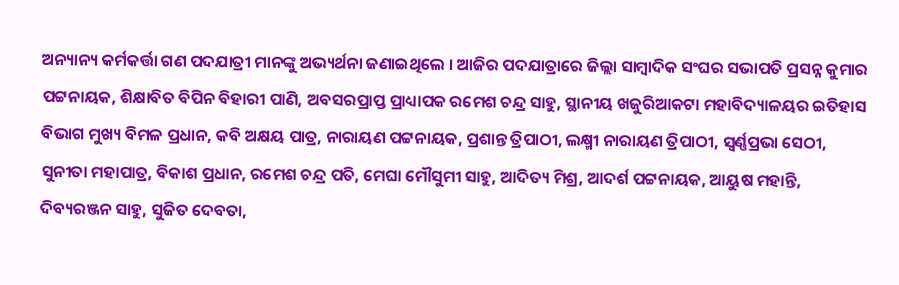ଅନ୍ୟାନ୍ୟ କର୍ମକର୍ତ୍ତା ଗଣ ପଦଯାତ୍ରୀ ମାନଙ୍କୁ ଅଭ୍ୟର୍ଥନା ଜଣାଇଥିଲେ । ଆଜିର ପଦଯାତ୍ରାରେ ଜିଲ୍ଲା ସାମ୍ବାଦିକ ସଂଘର ସଭାପତି ପ୍ରସନ୍ନ କୁମାର ପଟ୍ଟନାୟକ, ଶିକ୍ଷାବିତ ବିପିନ ବିହାରୀ ପାଣି, ଅବସରପ୍ରାପ୍ତ ପ୍ରାଧ୍ୟାପକ ରମେଶ ଚନ୍ଦ୍ର ସାହୁ, ସ୍ଥାନୀୟ ଖଜୁରିଆକଟା ମହାବିଦ୍ୟାଳୟର ଇତିହାସ ବିଭାଗ ମୁଖ୍ୟ ବିମଳ ପ୍ରଧାନ, କବି ଅକ୍ଷୟ ପାତ୍ର, ନାରାୟଣ ପଟ୍ଟନାୟକ, ପ୍ରଶାନ୍ତ ତ୍ରିପାଠୀ, ଲକ୍ଷ୍ମୀ ନାରାୟଣ ତ୍ରିପାଠୀ, ସ୍ୱର୍ଣ୍ଣପ୍ରଭା ସେଠୀ, ସୁନୀତା ମହାପାତ୍ର, ବିକାଶ ପ୍ରଧାନ, ରମେଶ ଚନ୍ଦ୍ର ପତି, ମେଘା ମୌସୁମୀ ସାହୁ, ଆଦିତ୍ୟ ମିଶ୍ର, ଆଦର୍ଶ ପଟ୍ଟନାୟକ, ଆୟୁଷ ମହାନ୍ତି, ଦିବ୍ୟରଞ୍ଜନ ସାହୁ, ସୁଜିତ ଦେବତା,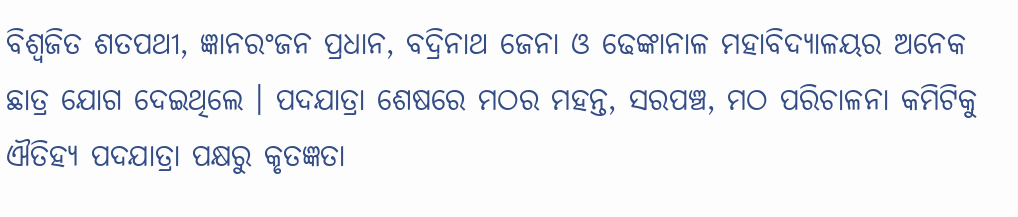ବିଶ୍ୱଜିତ ଶତପଥୀ, ଜ୍ଞାନରଂଜନ ପ୍ରଧାନ, ବଦ୍ରିନାଥ ଜେନା ଓ ଢେଙ୍କାନାଳ ମହାବିଦ୍ୟାଳୟର ଅନେକ ଛାତ୍ର ଯୋଗ ଦେଇଥିଲେ । ପଦଯାତ୍ରା ଶେଷରେ ମଠର ମହନ୍ତ, ସରପଞ୍ଚ, ମଠ ପରିଚାଳନା କମିଟିକୁ ଐତିହ୍ୟ ପଦଯାତ୍ରା ପକ୍ଷରୁ କୃତଜ୍ଞତା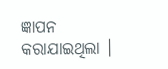ଜ୍ଞାପନ କରାଯାଇଥିଲା ।